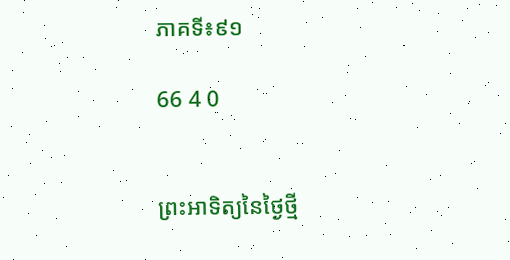ភាគទី៖៩១

66 4 0


ព្រះអាទិត្យនៃថ្ងៃថ្មី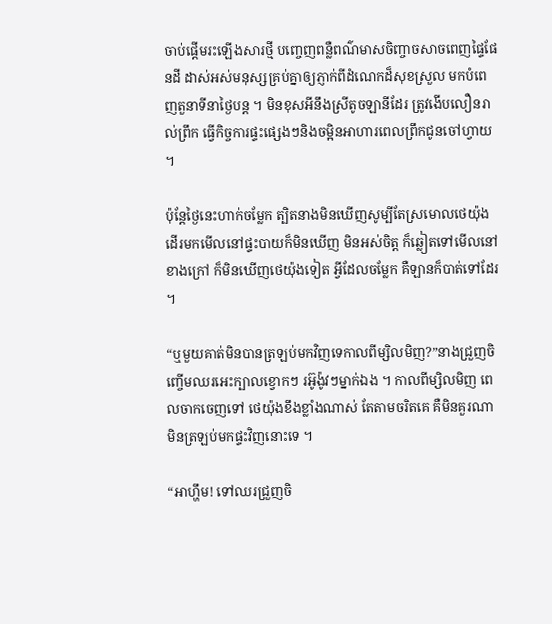ចាប់ផ្ដើមរះឡើងសារថ្មី បញ្ចេញពន្លឺពណ៌មាសចិញ្ចាចសាចពេញផ្ទៃផែនដី ដាស់អស់មនុស្សគ្រប់គ្នាឲ្យភ្ញាក់ពីដំណេកដ៏សុខស្រួល មកបំពេញតួនាទីនាថ្ងៃបន្ត ។ មិនខុសអីនឹងស្រីតូចឡានីដែរ ត្រូវងើបលឿនរាល់ព្រឹក ធ្វើកិច្ចការផ្ទះផ្សេងៗនិងចម្អិនអាហារពេលព្រឹកជូនចៅហ្វាយ ។

ប៉ុន្តែថ្ងៃនេះហាក់ចម្លែក ត្បិតនាងមិនឃើញសូម្បីតែស្រមោលថេយ៉ុង ដើរមកមើលនៅផ្ទះបាយក៏មិនឃើញ មិនអស់ចិត្ត ក៏ឆ្លៀតទៅមើលនៅខាងក្រៅ ក៏មិនឃើញថេយ៉ុងទៀត អ្វីដែលចម្លែក គឺឡានក៏បាត់ទៅដែរ ។

“ឬមួយគាត់មិនបានត្រឡប់មកវិញទេកាលពីម្សិលមិញ?”នាងជ្រួញចិញ្ចើមឈរអេះក្បាលខ្វោកៗ រអ៊ូង៉ូវៗម្នាក់ឯង ។ កាលពីម្សិលមិញ ពេលចាកចេញទៅ ថេយ៉ុងខឹងខ្លាំងណាស់ តែតាមចរិតគេ គឺមិនគួរណាមិនត្រឡប់មកផ្ទះវិញនោះទេ ។

“អាហ្ហឹម! ទៅឈរជ្រួញចិ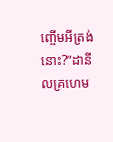ញ្ចើមអីត្រង់នោះ?”ដានីលគ្រហេម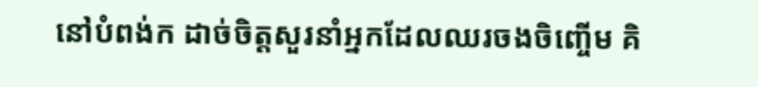នៅបំពង់ក ដាច់ចិត្តសួរនាំអ្នកដែលឈរចងចិញ្ចើម គិ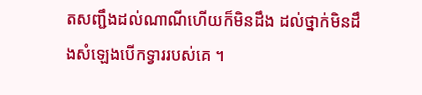តសញ្ជឹងដល់ណាណីហើយក៏មិនដឹង ដល់ថ្នាក់មិនដឹងសំឡេងបើកទ្វាររបស់គេ ។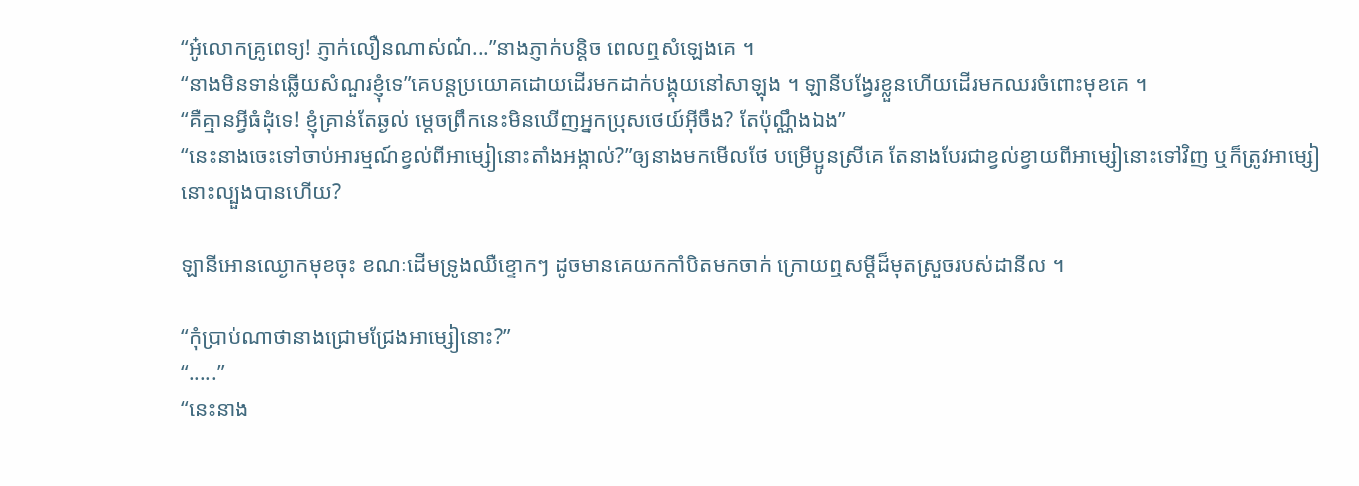“អូ៎លោកគ្រូពេទ្យ! ភ្ញាក់លឿនណាស់ណ៎...”នាងភ្ញាក់បន្ដិច ពេលឮសំឡេងគេ ។
“នាងមិនទាន់ឆ្លើយសំណួរខ្ញុំទេ”គេបន្តប្រយោគដោយដើរមកដាក់បង្គុយនៅសាឡុង ។ ឡានីបង្វែរខ្លួនហើយដើរមកឈរចំពោះមុខគេ ។
“គឺគ្មានអ្វីធំដុំទេ! ខ្ញុំគ្រាន់តែឆ្ងល់ ម្ដេចព្រឹកនេះមិនឃើញអ្នកប្រុសថេយ៍អ៊ីចឹង? តែប៉ុណ្ណឹងឯង”
“នេះនាងចេះទៅចាប់អារម្មណ៍ខ្វល់ពីអាម្សៀនោះតាំងអង្កាល់?”ឲ្យនាងមកមើលថែ បម្រើប្អូនស្រីគេ តែនាងបែរជាខ្វល់ខ្វាយពីអាម្សៀនោះទៅវិញ ឬក៏ត្រូវអាម្សៀនោះល្បួងបានហើយ?

ឡានីអោនឈ្ងោកមុខចុះ ខណៈដើមទ្រូងឈឺខ្ទោកៗ ដូចមានគេយកកាំបិតមកចាក់ ក្រោយឮសម្ដីដ៏មុតស្រួចរបស់ដានីល ។

“កុំប្រាប់ណាថានាងជ្រោមជ្រែងអាម្សៀនោះ?”
“.....”
“នេះនាង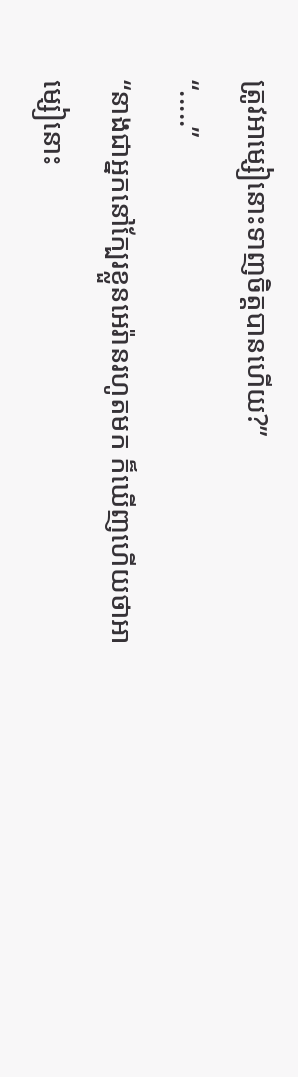ត្រូវអាម្សៀនោះទាញចិត្តបានហើយ?”
“.....”
“នាងជាអ្នកនៅក្បែរខ្លួនអេរ៉ានរហូតមក ក៏ឃើញហើយថាអាម្សៀនោះ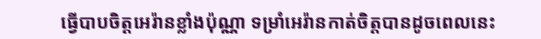ធ្វើបាបចិត្តអេរ៉ានខ្លាំងប៉ុណ្ណា ទម្រាំអេរ៉ានកាត់ចិត្តបានដូចពេលនេះ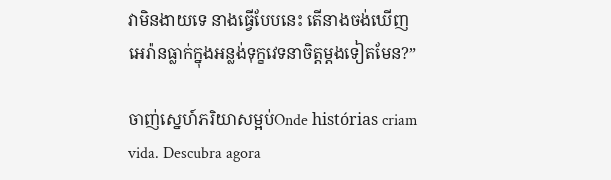វាមិនងាយទេ នាងធ្វើបែបនេះ តើនាងចង់ឃើញអេរ៉ានធ្លាក់ក្នុងអន្លង់ទុក្ខវេទនាចិត្តម្ដងទៀតមែន?”

ចាញ់ស្នេហ៍ភរិយាសម្អប់Onde histórias criam vida. Descubra agora